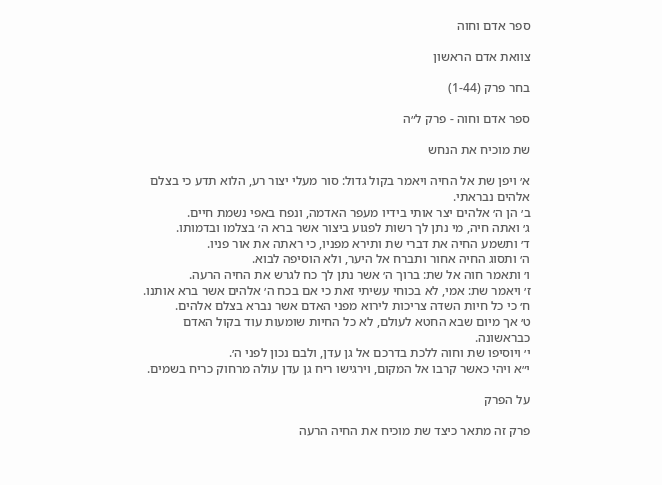ספר אדם וחוה

צוואת אדם הראשון

בחר פרק (1-44)

ספר אדם וחוה - פרק ל״ה

שת מוכיח את הנחש

א׳ ויפן שת אל החיה ויאמר בקול גדול: סור מעלי יצור רע, הלוא תדע כי בצלם אלהים נבראתי.
ב׳ הן ה׳ אלהים יצר אותי בידיו מעפר האדמה, ונפח באפי נשמת חיים.
ג׳ ואתה חיה, מי נתן לך רשות לפגוע ביצור אשר ברא ה׳ בצלמו ובדמותו.
ד׳ ותשמע החיה את דברי שת ותירא מפניו, כי ראתה את אור פניו.
ה׳ ותסוג החיה אחור ותברח אל היער, ולא הוסיפה לבוא.
ו׳ ותאמר חוה אל שת: ברוך ה׳ אשר נתן לך כח לגרש את החיה הרעה.
ז׳ ויאמר שת: אמי, לא בכוחי עשיתי זאת כי אם בכח ה׳ אלהים אשר ברא אותנו.
ח׳ כי כל חיות השדה צריכות לירוא מפני האדם אשר נברא בצלם אלהים.
ט׳ אך מיום שבא החטא לעולם, לא כל החיות שומעות עוד בקול האדם כבראשונה.
י׳ ויוסיפו שת וחוה ללכת בדרכם אל גן עדן, ולבם נכון לפני ה׳.
י״א ויהי כאשר קרבו אל המקום, וירגישו ריח גן עדן עולה מרחוק כריח בשמים.

על הפרק

פרק זה מתאר כיצד שת מוכיח את החיה הרעה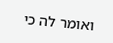ואומר לה כי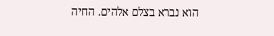הוא נברא בצלם אלהים. החיה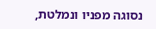נסוגה מפניו ונמלטת,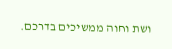ושת וחוה ממשיכים בדרכם.